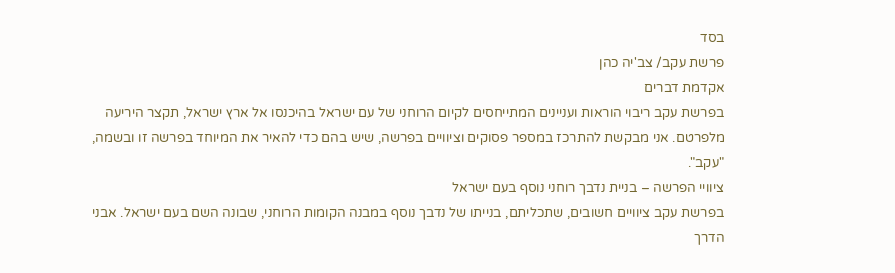בסד
פרשת עקב/ צב'יה כהן
אקדמת דברים
בפרשת עקב ריבוי הוראות ועניינים המתייחסים לקיום הרוחני של עם ישראל בהיכנסו אל ארץ ישראל, תקצר היריעה מלפרטם. אני מבקשת להתרכז במספר פסוקים וציוויים בפרשה, שיש בהם כדי להאיר את המיוחד בפרשה זו ובשמה, "עקב".
ציוויי הפרשה – בניית נדבך רוחני נוסף בעם ישראל
בפרשת עקב ציוויים חשובים, שתכליתם, בנייתו של נדבך נוסף במבנה הקומות הרוחני, שבונה השם בעם ישראל. אבני הדרך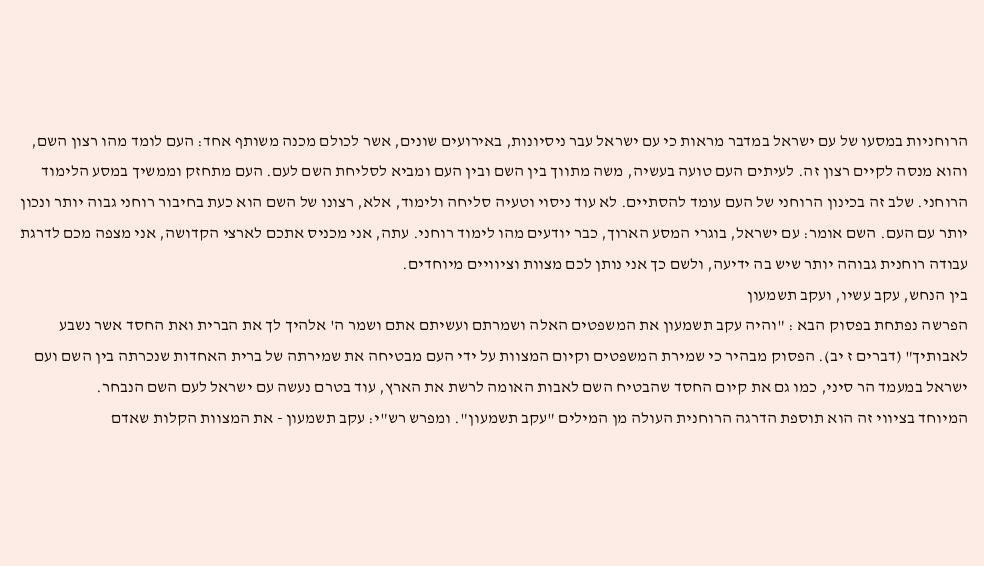הרוחניות במסעו של עם ישראל במדבר מראות כי עם ישראל עבר ניסיונות, באירועים שונים, אשר לכולם מכנה משותף אחד: העם לומד מהו רצון השם, והוא מנסה לקיים רצון זה. לעיתים העם טועה בעשיה, משה מתווך בין השם ובין העם ומביא לסליחת השם לעם. העם מתחזק וממשיך במסע הלימוד הרוחני. שלב זה בכינון הרוחני של העם עומד להסתיים. לא עוד ניסוי וטעיה סליחה ולימוד, אלא, רצונו של השם הוא כעת בחיבור רוחני גבוה יותר ונכון יותר עם העם. השם אומר: עם ישראל, בוגרי המסע הארוך, כבר יודעים מהו לימוד רוחני. עתה, אני מכניס אתכם לארצי הקדושה, אני מצפה מכם לדרגת עבודה רוחנית גבוהה יותר שיש בה ידיעה, ולשם כך אני נותן לכם מצוות וציוויים מיוחדים.
בין הנחש, עקב עשיו, ועקב תשמעון
הפרשה נפתחת בפסוק הבא : "והיה עקב תשמעון את המשפטים האלה ושמרתם ועשיתם אתם ושמר ה' אלהיך לך את הברית ואת החסד אשר נשבע לאבותיך" (דברים ז יב). הפסוק מבהיר כי שמירת המשפטים וקיום המצוות על ידי העם מבטיחה את שמירתה של ברית האחדות שנכרתה בין השם ועם ישראל במעמד הר סיני, כמו גם את קיום החסד שהבטיח השם לאבות האומה לרשת את הארץ, עוד בטרם נעשה עם ישראל לעם השם הנבחר.
המיוחד בציווי זה הוא תוספת הדרגה הרוחנית העולה מן המילים "עקב תשמעון". ומפרש רש"י: עקב תשמעון - את המצוות הקלות שאדם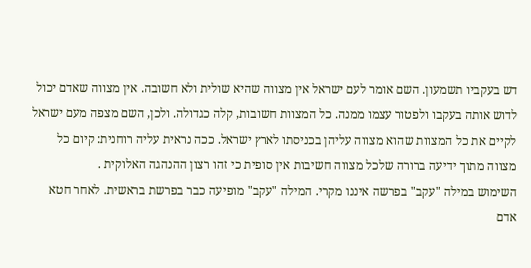דש בעקביו תשמעון. השם אומר לעם ישראל אין מצווה שהיא שולית ולא חשובה. אין מצווה שאדם יכול לדוש אותה בעקבו ולפטור עצמו ממנה. כל המצוות חשובות, קלה כגדולה. ולכן, השם מצפה מעם ישראל לקיים את כל המצוות שהוא מצווה עליהן בכניסתו לארץ ישראל. ככה נראית עליה רוחנית: קיום כל מצווה מתוך ידיעה ברורה שלכל מצווה חשיבות אין סופית כי זהו רצון ההנהגה האלוקית .
השימוש במילה "עקב" בפרשה איננו מקרי. המילה "עקב" מופיעה כבר בפרשת בראשית. לאחר חטא אדם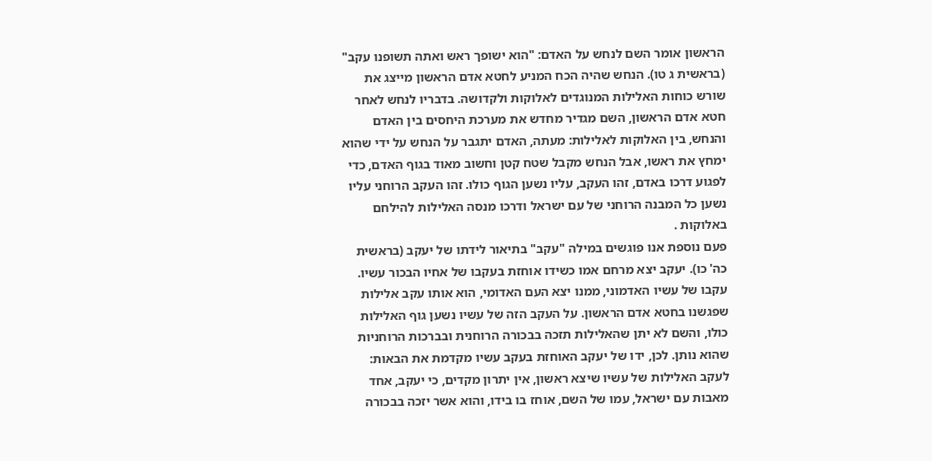הראשון אומר השם לנחש על האדם: "הוא ישופך ראש ואתה תשופנו עקב" (בראשית ג טו). הנחש שהיה הכח המניע לחטא אדם הראשון מייצג את שורש כוחות האלילות המנוגדים לאלוקות ולקדושה. בדבריו לנחש לאחר חטא אדם הראשון, השם מגדיר מחדש את מערכת היחסים בין האדם והנחש, בין האלוקות לאלילות: מעתה, האדם יתגבר על הנחש על ידי שהוא ימחץ את ראשו, אבל הנחש מקבל שטח קטן וחשוב מאוד בגוף האדם, כדי לפגוע דרכו באדם, זהו העקב, עליו נשען הגוף כולו. זהו העקב הרוחני עליו נשען כל המבנה הרוחני של עם ישראל ודרכו מנסה האלילות להילחם באלוקות .
פעם נוספת אנו פוגשים במילה "עקב" בתיאור לידתו של יעקב (בראשית כה' כו). יעקב יצא מרחם אמו כשידו אוחזת בעקבו של אחיו הבכור עשיו. עקבו של עשיו האדמוני, ממנו יצא העם האדומי, הוא אותו עקב אלילות שפגשנו בחטא אדם הראשון. על העקב הזה של עשיו נשען גוף האלילות כולו, והשם לא יתן שהאלילות תזכה בבכורה הרוחנית ובברכות הרוחניות שהוא נותן. לכן, ידו של יעקב האוחזת בעקב עשיו מקדמת את הבאות: לעקב האלילות של עשיו שיצא ראשון, אין יתרון מקדים, כי יעקב, אחד מאבות עם ישראל, עמו של השם, אוחז בו בידו, והוא אשר יזכה בבכורה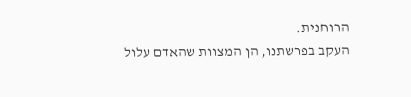הרוחנית.
העקב בפרשתנו, הן המצוות שהאדם עלול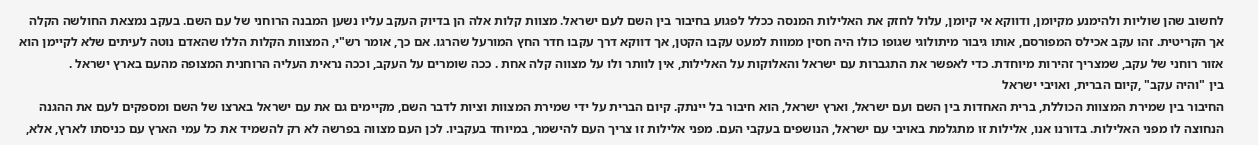לחשוב שהן שוליות ולהימנע מקיומן, ודווקא אי קיומן, עלול לחזק את האלילות המנסה ככלל לפגוע בחיבור בין השם לעם ישראל. מצוות קלות אלה הן בדיוק העקב עליו נשען המבנה הרוחני של עם השם. בעקב נמצאת החולשה הקלה אך הקריטית. זהו עקב אכילס המפורסם, אותו גיבור מיתולוגי שגופו כולו היה חסין ממוות למעט עקבו הקטן, אך דווקא דרך עקבו חדר החץ המורעל שהרגו. אם כך, אומר רש"י, המצוות הקלות הללו שהאדם נוטה לעיתים שלא לקיימן הוא אזור רוחני של עקב, שמצריך זהירות מיוחדת. כדי לאפשר את התגברות עם ישראל והאלוקות על האלילות, אין לוותר ולו על מצווה קלה אחת . ככה שומרים על העקב, וככה נראית העליה הרוחנית המצופה מהעם בארץ ישראל .
בין "והיה עקב" ,קיום הברית, ואויבי ישראל
החיבור בין שמירת המצוות הכוללת, ברית האחדות בין השם ועם ישראל, וארץ ישראל, הוא חיבור בל יינתק. קיום הברית על ידי שמירת המצוות וציות לדבר השם, מקיימים גם את עם ישראל בארצו של השם ומספקים לעם את ההגנה הנחוצה לו מפני האלילות. בדורנו אנו, אלילות זו מתגלמת באויבי עם ישראל, הנושפים בעקבי העם. מפני אלילות זו צריך העם להישמר, במיוחד בעקביו. לכן העם מצווה בפרשה לא רק להשמיד את כל עמי הארץ עם כניסתו לארץ, אלא,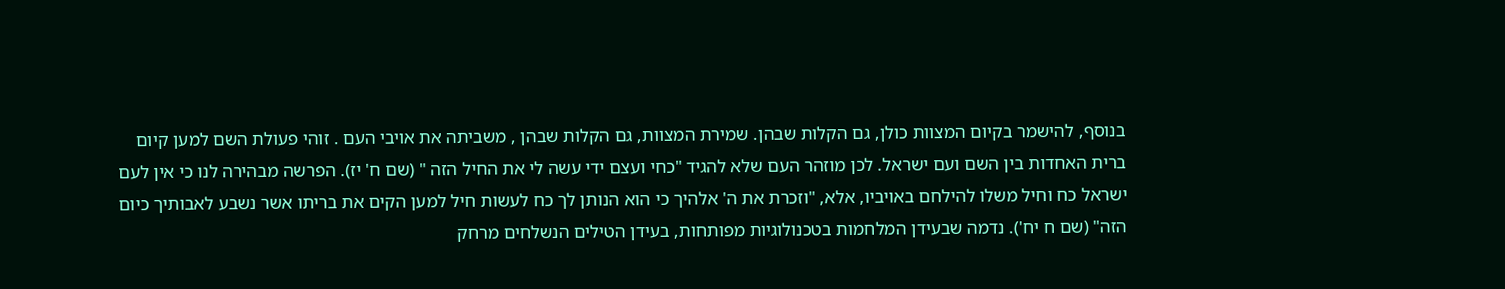בנוסף, להישמר בקיום המצוות כולן, גם הקלות שבהן. שמירת המצוות, גם הקלות שבהן , משביתה את אויבי העם . זוהי פעולת השם למען קיום ברית האחדות בין השם ועם ישראל. לכן מוזהר העם שלא להגיד "כחי ועצם ידי עשה לי את החיל הזה " (שם ח' יז). הפרשה מבהירה לנו כי אין לעם ישראל כח וחיל משלו להילחם באויביו, אלא, "וזכרת את ה' אלהיך כי הוא הנותן לך כח לעשות חיל למען הקים את בריתו אשר נשבע לאבותיך כיום הזה" (שם ח יח'). נדמה שבעידן המלחמות בטכנולוגיות מפותחות, בעידן הטילים הנשלחים מרחק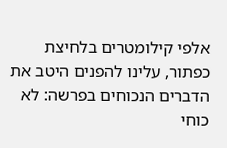אלפי קילומטרים בלחיצת כפתור, עלינו להפנים היטב את הדברים הנכוחים בפרשה: לא כוחי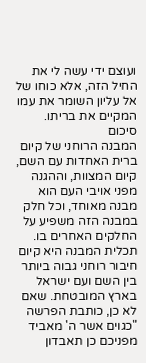ועוצם ידי עשה לי את החיל הזה, אלא כוחו של אל עליון השומר את עמו המקיים את בריתו.
סיכום
המבנה הרוחני של קיום ברית האחדות עם השם, קיום המצוות, וההגנה מפני אויבי העם הוא מבנה מאוחד, וכל חלק במבנה הזה משפיע על החלקים האחרים בו. תכלית המבנה היא קיום חיבור רוחני גבוה ביותר בין השם ועם ישראל בארץ המובטחת. שאם לא כן, כותבת הפרשה "כגוים אשר ה' מאביד מפניכם כן תאבדון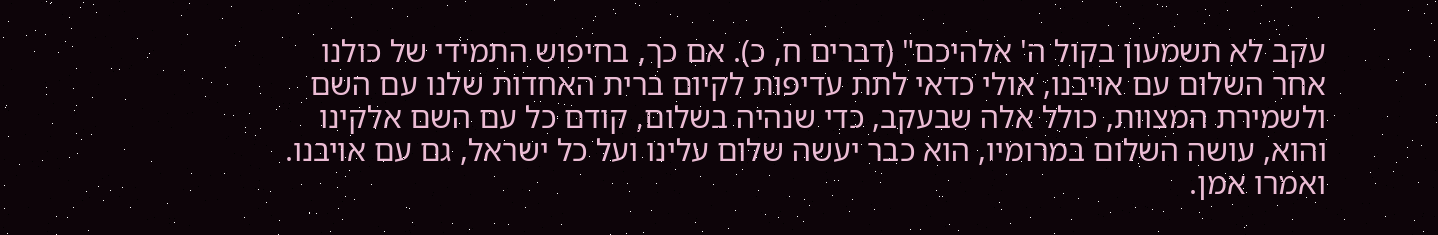עקב לא תשמעון בקול ה' אלהיכם" (דברים ח, כ). אם כך, בחיפוש התמידי של כולנו אחר השלום עם אויבנו, אולי כדאי לתת עדיפות לקיום ברית האחדות שלנו עם השם ולשמירת המצוות, כולל אלה שבעקב, כדי שנהיה בשלום, קודם כל עם השם אלקינו והוא, עושה השלום במרומיו, הוא כבר יעשה שלום עלינו ועל כל ישראל, גם עם אויבנו. ואמרו אמן.